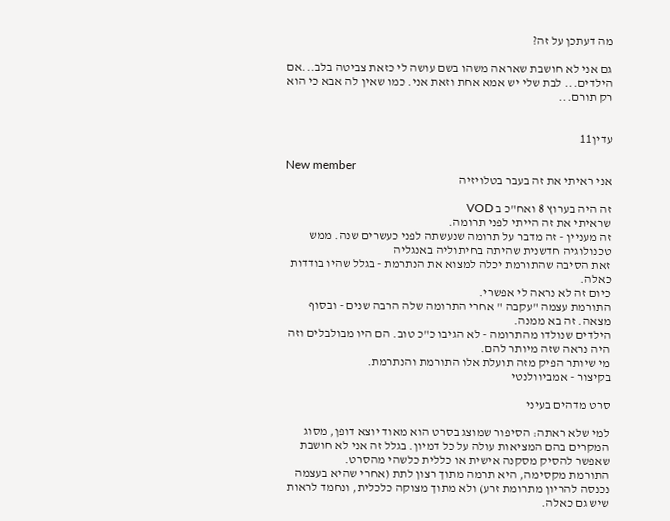מה דעתכן על זה?

גם אני לא חושבת שאראה משהו בשם עושה לי כזאת צביטה בלב...אם הילדים... לבת שלי יש אמא אחת וזאת אני. כמו שאין לה אבא כי הוא רק תורם...


עדין11

New member
אני ראיתי את זה בעבר בטלויזיה

זה היה בערוץ 8 ואח"כ ב VOD
שראיתי את זה הייתי לפני תרומה.
זה מעניין - זה מדבר על תרומה שנעשתה לפני כעשרים שנה. ממש טכנולוגיה חדשנית שהיתה בחיתוליה באנגליה
זאת הסיבה שהתורמת יכלה למצוא את הנתרמת - בגלל שהיו בודדות כאלה.
כיום זה לא נראה לי אפשרי.
התורמת עצמה "עקבה " אחרי התרומה שלה הרבה שנים - ובסוף מצאה. זה בא ממנה.
הילדים שנולדו מהתרומה - לא הגיבו כ"כ טוב. הם היו מבולבלים וזה היה נראה שזה מיותר להם.
מי שיותר הפיק מזה תועלת אלו התורמת והנתרמת.
בקיצור - אמביוולנטי

סרט מדהים בעיני

למי שלא ראתה: הסיפור שמוצג בסרט הוא מאוד יוצא דופן, מסוג המקרים בהם המציאות עולה על כל דמיון. בגלל זה אני לא חושבת שאפשר להסיק מסקנה אישית או כללית כלשהי מהסרט.
התורמת מקסימה, היא תרמה מתוך רצון לתת (אחרי שהיא בעצמה נכנסה להריון מתרומת זרע) ולא מתוך מצוקה כלכלית, ונחמד לראות שיש גם כאלה.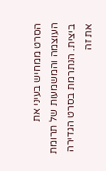הסרט ממחיש בעיני את העוצמה והמשמעות של תרומת ביצית. הנתרמת בסרט הגדירה את זה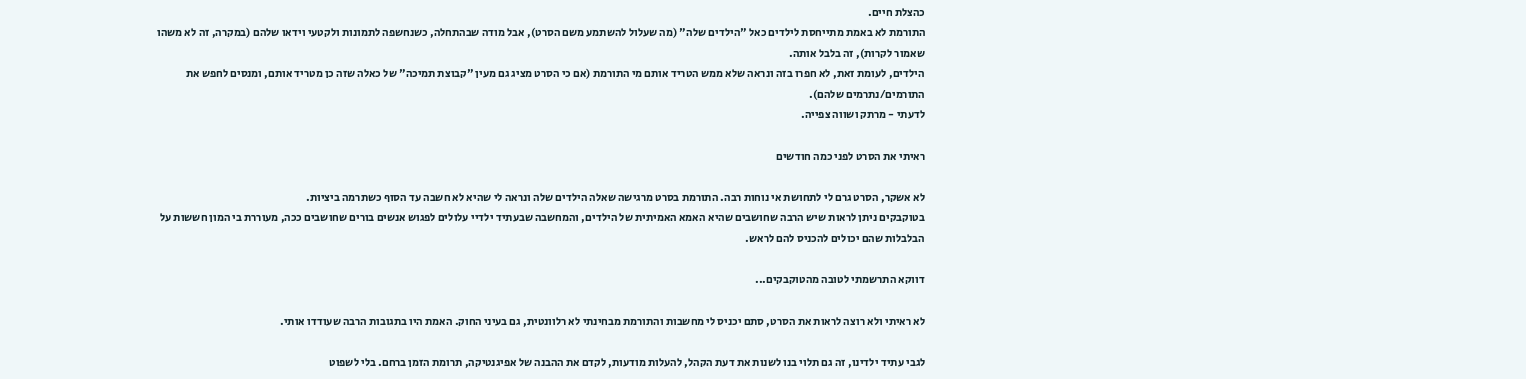כהצלת חיים.
התורמת לא באמת מתייחסת לילדים כאל "הילדים שלה" (מה שעלול להשתמע משם הסרט), אבל מודה שבהתחלה, כשנחשפה לתמונות ולקטעי וידאו שלהם (במקרה, זה לא משהו שאמור לקרות), זה בלבל אותה.
הילדים, לעומת זאת, לא חפרו בזה ונראה שלא ממש הטריד אותם מי התורמת (אם כי הסרט מציג גם מעין "קבוצת תמיכה" של כאלה שזה כן מטריד אותם, ומנסים לחפש את התורמים/נתרמים שלהם).
לדעתי - מרתק ושווה צפייה.

ראיתי את הסרט לפני כמה חודשים

לא אשקר, הסרט גרם לי לתחושת אי נוחות רבה. התורמת בסרט מרגישה שאלה הילדים שלה ונראה לי שהיא לא חשבה עד הסוף כשתרמה ביציות.
בטוקבקים ניתן לראות שיש הרבה שחושבים שהיא האמא האמיתית של הילדים, והמחשבה שבעתיד ילדיי עלולים לפגוש אנשים בורים שחושבים ככה, מעוררת בי המון חששות על הבלבלות שהם יכולים להכניס להם לראש.

דווקא התרשמתי לטובה מהטוקבקים...

לא ראיתי ולא רוצה לראות את הסרט, סתם יכניס לי מחשבות והתורמת מבחינתי לא רלוונטית, גם בעיני החוק. האמת היו בתגובות הרבה שעודדו אותי.

לגבי עתיד ילדינו, זה גם תלוי בנו לשנות את דעת הקהל, להעלות מודעות, לקדם את ההבנה של אפיגנטיקה, תרומת הזמן ברחם. בלי לשפוט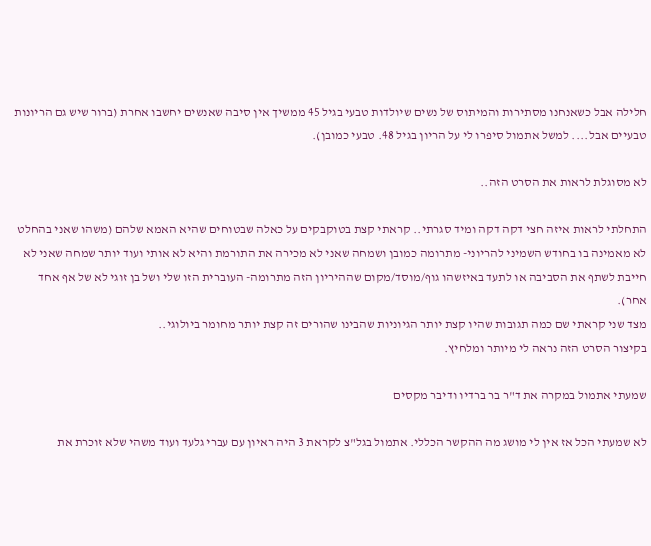חלילה אבל כשאנחנו מסתירות והמיתוס של נשים שיולדות טבעי בגיל 45 ממשיך אין סיבה שאנשים יחשבו אחרת (ברור שיש גם הריונות טבעיים אבל.... למשל אתמול סיפרו לי על הריון בגיל 48. טבעי כמובן).

לא מסוגלת לראות את הסרט הזה..

התחלתי לראות איזה חצי דקה דקה ומיד סגרתי.. קראתי קצת בטוקבקים על כאלה שבטוחים שהיא האמא שלהם (משהו שאני בהחלט לא מאמינה בו בחודש השמיני להריוני- מתרומה כמובן ושמחה שאני לא מכירה את התורמת והיא לא אותי ועוד יותר שמחה שאני לא חייבת לשתף את הסביבה או לתעד באיזשהו גוף/מוסד/מקום שההיריון הזה מתרומה- העוברית הזו שלי ושל בן זוגי לא של אף אחד אחר).
מצד שני קראתי שם כמה תגובות שהיו קצת יותר הגיוניות שהבינו שהורים זה קצת יותר מחומר ביולוגי..
בקיצור הסרט הזה נראה לי מיותר ומלחיץ.

שמעתי אתמול במקרה את ד"ר בר ברדיו ודיבר מקסים

לא שמעתי הכל אז אין לי מושג מה ההקשר הכללי. אתמול בגל"צ לקראת 3 היה ראיון עם עברי גלעד ועוד משהי שלא זוכרת את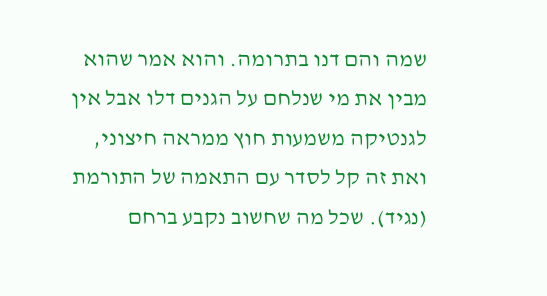שמה והם דנו בתרומה. והוא אמר שהוא מבין את מי שנלחם על הגנים דלו אבל אין לגנטיקה משמעות חוץ ממראה חיצוני, ואת זה קל לסדר עם התאמה של התורמת (נגיד). שכל מה שחשוב נקבע ברחם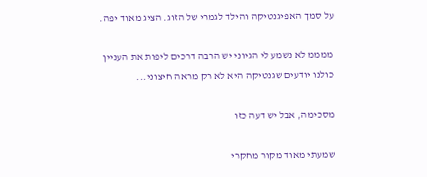על סמך האפיגנטיקה והילד לגמרי של הזוג. הציג מאוד יפה.

ממממ לא נשמע לי הגיוני יש הרבה דרכים ליפות את העניין
כולנו יודעים שגנטיקה היא לא רק מראה חיצוני...

מסכימה, אבל יש דעה כזו

שמעתי מאוד מקור מחקרי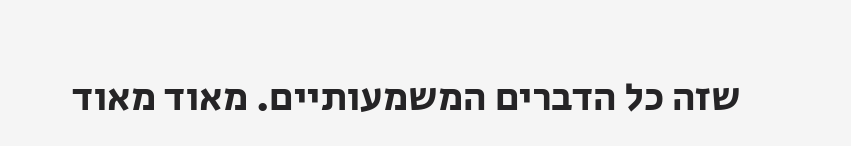שזה כל הדברים המשמעותיים. מאוד מאוד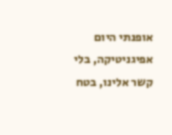אופנתי היום אפיגניטיקה, בלי קשר אלינו, בטח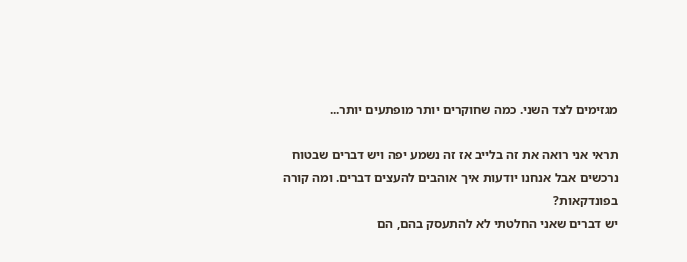מגזימים לצד השני. כמה שחוקרים יותר מופתעים יותר...

תראי אני רואה את זה בלייב אז זה נשמע יפה ויש דברים שבטוח נרכשים אבל אנחנו יודעות איך אוהבים להעצים דברים. ומה קורה בפונדקאות?
יש דברים שאני החלטתי לא להתעסק בהם, הם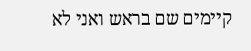קיימים שם בראש ואני לא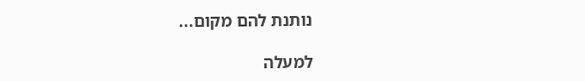נותנת להם מקום...

למעלה